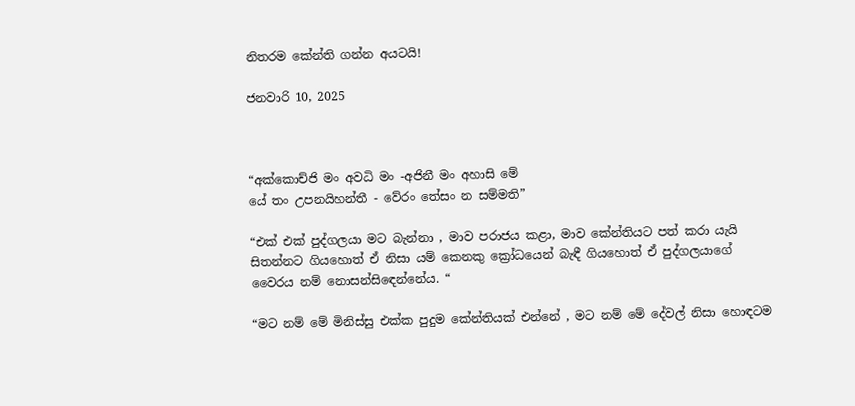නිතරම කේන්ති ගන්න අයටයි!

ජනවාරි 10, 2025



“අක්කොච්ජි මං අවධි මං -අජිනී මං අහාසි මේ
යේ තං උපනයිහන්තී - වේරං තේසං න සම්මති”

“එක් එක් පුද්ගලයා මට බැන්නා , මාව පරාජය කළා, මාව කේන්තියට පත් කරා යැයි සිතන්නට ගියහොත් ඒ නිසා යම් කෙනකු ක්‍රෝධයෙන් බැඳී ගියහොත් ඒ පුද්ගලයාගේ වෛරය නම් නොසන්සිඳෙන්නේය. “

“මට නම් මේ මිනිස්සු එක්ක පුදුම කේන්තියක් එන්නේ , මට නම් මේ දේවල් නිසා හොඳටම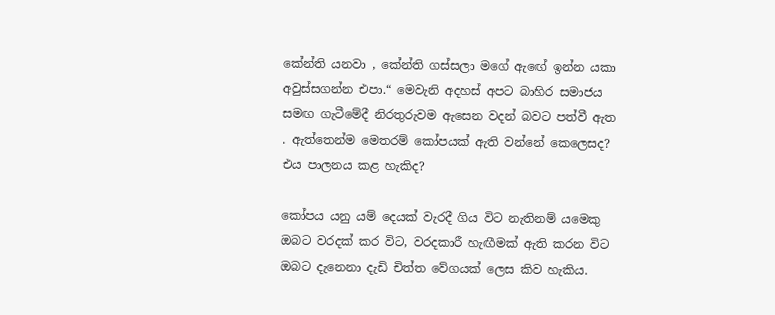කේන්ති යනවා , කේන්ති ගස්සලා මගේ ඇඟේ ඉන්න යකා අවුස්සගන්න එපා.“ මෙවැනි අදහස් අපට බාහිර සමාජය සමඟ ගැටීමේදී නිරතුරුවම ඇසෙන වදන් බවට පත්වී ඇත . ඇත්තෙන්ම මෙතරම් කෝපයක් ඇති වන්නේ කෙලෙසද? එය පාලනය කළ හැකිද?

කෝපය යනු යම් දෙයක් වැරදී ගිය විට නැතිනම් යමෙකු ඔබට වරදක් කර විට, වරදකාරී හැඟීමක් ඇති කරන විට ඔබට දැනෙනා දැඩි චිත්ත වේගයක් ලෙස කිව හැකිය.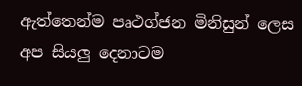ඇත්තෙන්ම පෘථග්ජන මිනිසුන් ලෙස අප සියලු දෙනාටම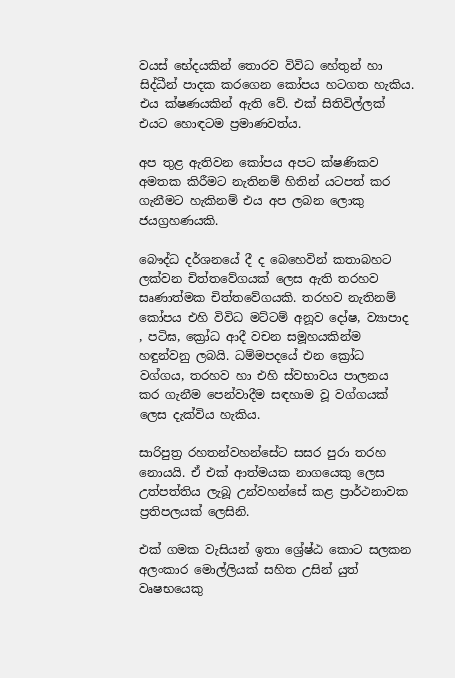වයස් භේදයකින් තොරව විවිධ හේතුන් හා සිද්ධීන් පාදක කරගෙන කෝපය හටගත හැකිය. එය ක්ෂණයකින් ඇති වේ. එක් සිතිවිල්ලක් එයට හොඳටම ප්‍රමාණවත්ය.

අප තුළ ඇතිවන කෝපය අපට ක්ෂණිකව අමතක කිරීමට නැතිනම් හිතින් යටපත් කර ගැනීමට හැකිනම් එය අප ලබන ලොකු ජයග්‍රහණයකි.

බෞද්ධ දර්ශනයේ දී ද බෙහෙවින් කතාබහට ලක්වන චිත්තවේගයක් ලෙස ඇති තරහව සෘණාත්මක චිත්තවේගයකි. තරහව නැතිනම් කෝපය එහි විවිධ මට්ටම් අනූව දෝෂ, ව්‍යාපාද , පටිඝ, ක්‍රෝධ ආදී වචන සමූහයකින්ම හඳුන්වනු ලබයි. ධම්මපදයේ එන ක්‍රෝධ වග්ගය, තරහව හා එහි ස්වභාවය පාලනය කර ගැනීම පෙන්වාදීම සඳහාම වූ වග්ගයක් ලෙස දැක්විය හැකිය.

සාරිපුත්‍ර රහතන්වහන්සේට සසර පුරා තරහ නොයයි. ඒ එක් ආත්මයක නාගයෙකු ලෙස උත්පත්තිය ලැබූ උන්වහන්සේ කළ ප්‍රාර්ථනාවක ප්‍රතිපලයක් ලෙසිනි.

එක් ගමක වැසියන් ඉතා ශ්‍රේෂ්ඨ කොට සලකන අලංකාර මොල්ලියක් සහිත උසින් යුත් වෘෂභයෙකු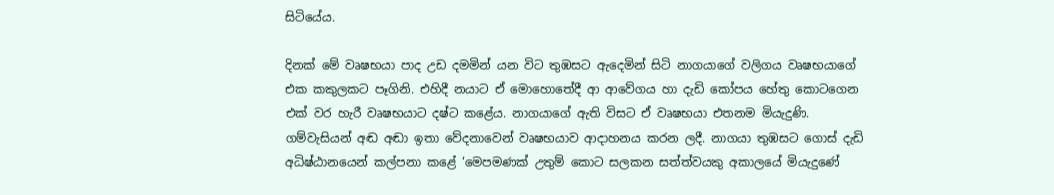සිටියේය.

දිනක් මේ වෘෂභයා පාද උඩ දමමින් යන විට තුඹසට ඇදෙමින් සිටි නාගයාගේ වලිගය වෘෂභයාගේ එක කකුලකට පෑගිනි. එහිදී නයාට ඒ මොහොතේදී ආ ආවේගය හා දැඩි කෝපය හේතු කොටගෙන එක් වර හැරී වෘෂභයාට දෂ්ට කළේය. නාගයාගේ ඇති විසට ඒ වෘෂභයා එතනම මියැදුණි. ගම්වැසියන් අඬ අඬා ඉතා වේදනාවෙන් වෘෂභයාව ආදාහනය කරන ලදී. නාගයා තුඹසට ගොස් දැඩි අධිෂ්ඨානයෙන් කල්පනා කළේ ‘මෙපමණක් උතුම් කොට සලකන සත්ත්වයකු අකාලයේ මියැදුණේ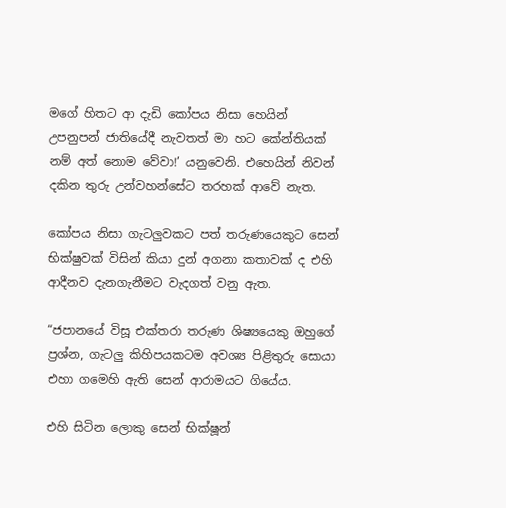මගේ හිතට ආ දැඩි කෝපය නිසා හෙයින් උපනුපන් ජාතියේදී නැවතත් මා හට කේන්තියක් නම් අත් නොම වේවා!’ යනුවෙනි. එහෙයින් නිවන් දකින තුරු උන්වහන්සේට තරහක් ආවේ නැත.

කෝපය නිසා ගැටලුවකට පත් තරුණයෙකුට සෙන් භික්ෂුවක් විසින් කියා දුන් අගනා කතාවක් ද එහි ආදීනව දැනගැනීමට වැදගත් වනු ඇත.

“ජපානයේ විසූ එක්තරා තරුණ ශිෂ්‍යයෙකු ඔහුගේ ප්‍රශ්න, ගැටලු කිහිපයකටම අවශ්‍ය පිළිතුරු සොයා එහා ගමෙහි ඇති සෙන් ආරාමයට ගියේය.

එහි සිටින ලොකු සෙන් භික්ෂූන්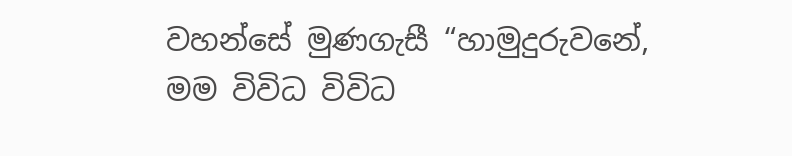වහන්සේ මුණගැසී “හාමුදුරුවනේ, මම විවිධ විවිධ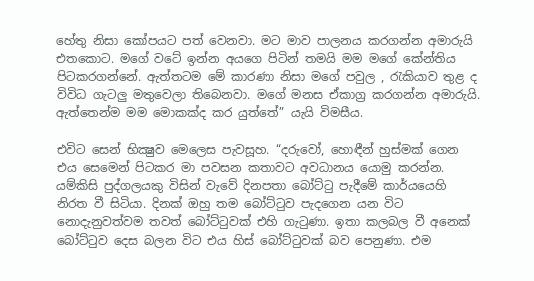හේතු නිසා කෝපයට පත් වෙනවා. මට මාව පාලනය කරගන්න අමාරුයි එතකොට. මගේ වටේ ඉන්න අයගෙ පිටින් තමයි මම මගේ කේන්තිය පිටකරගන්නේ. ඇත්තටම මේ කාරණා නිසා මගේ පවුල , රැකියාව තුළ ද විවිධ ගැටලු මතුවෙලා තිබෙනවා. මගේ මනස ඒකාග්‍ර කරගන්න අමාරුයි. ඇත්තෙන්ම මම මොකක්ද කර යුත්තේ” යැයි විමසීය.

එවිට සෙන් භික්‍ෂුව මෙලෙස පැවසූහ. “දරුවෝ, හොඳීන් හුස්මක් ගෙන එය සෙමෙන් පිටකර මා පවසන කතාවට අවධානය යොමු කරන්න. යම්කිසි පුද්ගලයකු විසින් වැවේ දිනපතා බෝට්ටු පැදීමේ කාර්යයෙහි නිරත වී සිටියා. දිනක් ඔහු තම බෝට්ටුව පැදගෙන යන විට නොදැනුවත්වම තවත් බෝට්ටුවක් එහි ගැටුණා. ඉතා කලබල වී අනෙක් බෝට්ටුව දෙස බලන විට එය හිස් බෝට්ටුවක් බව පෙනුණා. එම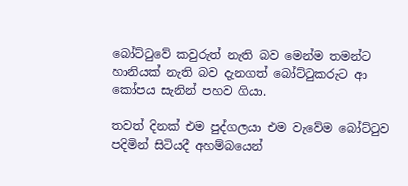බෝට්ටුවේ කවුරුත් නැති බව මෙන්ම තමන්ට හානියක් නැති බව දැනගත් බෝට්ටුකරුට ආ කෝපය සැනින් පහව ගියා.

තවත් දිනක් එම පුද්ගලයා එම වැවේම බෝට්ටුව පදිමින් සිටියදී අහම්බයෙන්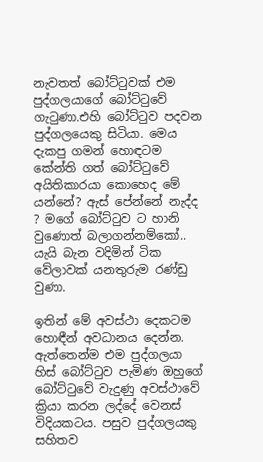නැවතත් බෝට්ටුවක් එම පුද්ගලයාගේ බෝට්ටුවේ ගැටුණා.එහි බෝට්ටුව පදවන පුද්ගලයෙකු සිටියා. මෙය දැකපු ගමන් හොඳටම කේන්ති ගත් බෝට්ටුවේ අයිතිකාරයා කොහෙද මේ යන්නේ? ඇස් පේන්නේ නැද්ද ? මගේ බෝට්ටුව ට හානි වුණොත් බලාගන්නම්කෝ.. යැයි බැන වදිමින් ටික වේලාවක් යනතුරුම රණ්ඩු වුණා.

ඉතින් මේ අවස්ථා දෙකටම හොඳීන් අවධානය දෙන්න. ඇත්තෙන්ම එම පුද්ගලයා හිස් බෝට්ටුව පැමිණ ඔහුගේ බෝට්ටුවේ වැදුණු අවස්ථාවේ ක්‍රියා කරන ලද්දේ වෙනස් විදියකටය. පසුව පුද්ගලයකු සහිතව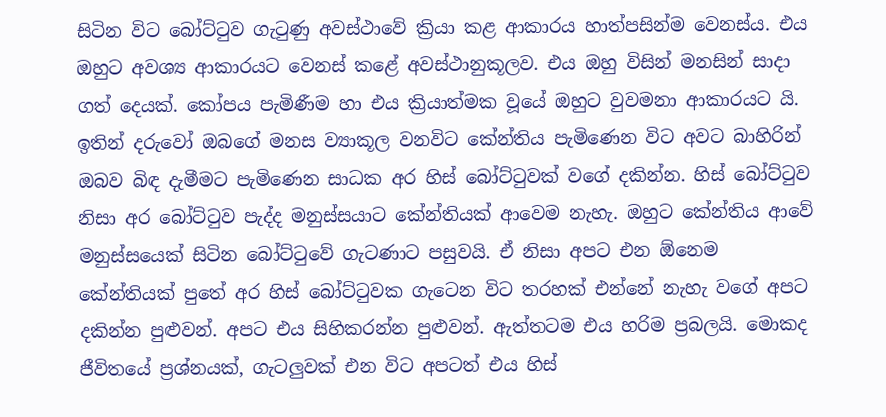සිටින විට බෝට්ටුව ගැටුණු අවස්ථාවේ ක්‍රියා කළ ආකාරය හාත්පසින්ම වෙනස්ය. එය ඔහුට අවශ්‍ය ආකාරයට වෙනස් කළේ අවස්ථානුකූලව. එය ඔහු විසින් මනසින් සාදා ගත් දෙයක්. කෝපය පැමිණීම හා එය ක්‍රියාත්මක වූයේ ඔහුට වුවමනා ආකාරයට යි. ඉතින් දරුවෝ ඔබගේ මනස ව්‍යාකූල වනවිට කේන්තිය පැමිණෙන විට අවට බාහිරින් ඔබව බිඳ දැමීමට පැමිණෙන සාධක අර හිස් බෝට්ටුවක් වගේ දකින්න. හිස් බෝට්ටුව නිසා අර බෝට්ටුව පැද්ද මනුස්සයාට කේන්තියක් ආවෙම නැහැ. ඔහුට කේන්තිය ආවේ මනුස්සයෙක් සිටින බෝට්ටුවේ ගැටණාට පසුවයි. ඒ නිසා අපට එන ඕනෙම කේන්තියක් පුතේ අර හිස් බෝට්ටුවක ගැටෙන විට තරහක් එන්නේ නැහැ වගේ අපට දකින්න පුළුවන්. අපට එය සිහිකරන්න පුළුවන්. ඇත්තටම එය හරිම ප්‍රබලයි. මොකද ජීවිතයේ ප්‍රශ්නයක්, ගැටලුවක් එන විට අපටත් එය හිස්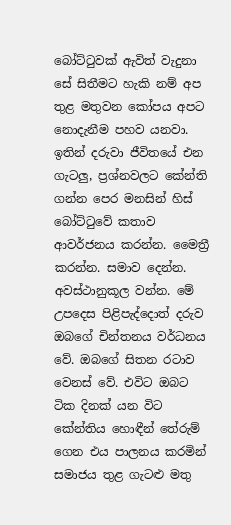බෝට්ටුවක් ඇවිත් වැදුනා සේ සිතීමට හැකි නම් අප තුළ මතුවන කෝපය අපට නොදැනීම පහව යනවා. ඉතින් දරුවා ජීවිතයේ එන ගැටලු, ප්‍රශ්නවලට කේන්ති ගන්න පෙර මනසින් හිස් බෝට්ටුවේ කතාව ආවර්ජනය කරන්න. මෛත්‍රී කරන්න. සමාව දෙන්න. අවස්ථානුකූල වන්න. මේ උපදෙස පිළිපැද්දොත් දරුව ඔබගේ චින්තනය වර්ධනය වේ. ඔබගේ සිතන රටාව වෙනස් වේ. එවිට ඔබට ටික දිනක් යන විට කේන්තිය හොඳීන් තේරුම් ගෙන එය පාලනය කරමින් සමාජය තුළ ගැටළු මතු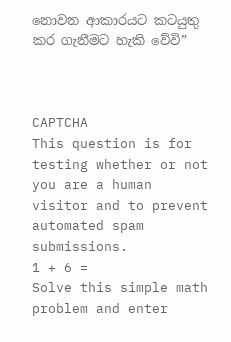නොවන ආකාරයට කටයුතු කර ගැනීමට හැකි වේවි”



CAPTCHA
This question is for testing whether or not you are a human visitor and to prevent automated spam submissions.
1 + 6 =
Solve this simple math problem and enter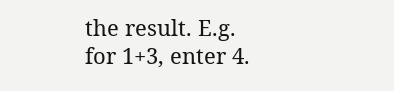the result. E.g. for 1+3, enter 4.